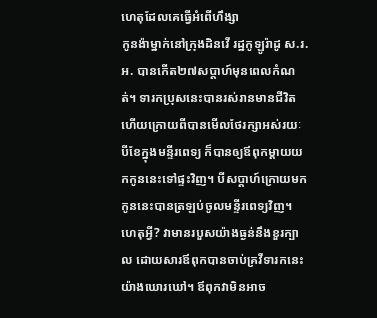ហេតុដែលគេធ្វើអំពើហឹង្សា
កូនង៉ាម្នាក់នៅក្រុងដិនវើ រដ្ឋកូឡូរ៉ាដូ ស.រ.អ. បានកើត២៧សប្ដាហ៍មុនពេលកំណត់។ ទារកប្រុសនេះបានរស់រានមានជីវិត ហើយក្រោយពីបានមើលថែរក្សាអស់រយៈបីខែក្នុងមន្ទីរពេទ្យ ក៏បានឲ្យឪពុកម្ដាយយកកូននេះទៅផ្ទះវិញ។ បីសប្ដាហ៍ក្រោយមក កូននេះបានត្រឡប់ចូលមន្ទីរពេទ្យវិញ។ ហេតុអ្វី? វាមានរបួសយ៉ាងធ្ងន់នឹងខួរក្បាល ដោយសារឪពុកបានចាប់គ្រវីទារកនេះយ៉ាងឃោរឃៅ។ ឪពុកវាមិនអាច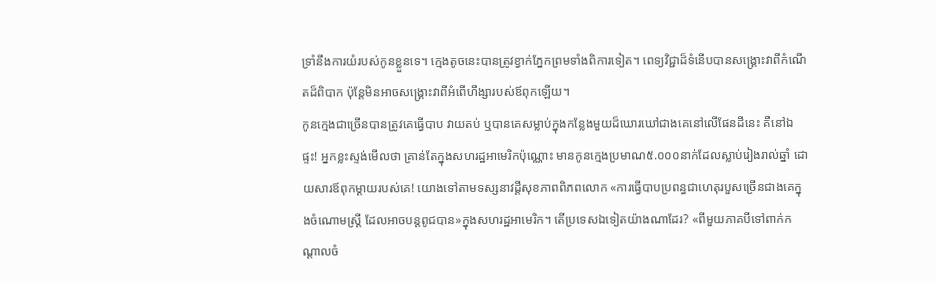ទ្រាំនឹងការយំរបស់កូនខ្លួនទេ។ ក្មេងតូចនេះបានត្រូវខ្វាក់ភ្នែកព្រមទាំងពិការទៀត។ ពេទ្យវិជ្ជាដ៏ទំនើបបានសង្គ្រោះវាពីកំណើតដ៏ពិបាក ប៉ុន្តែមិនអាចសង្គ្រោះវាពីអំពើហឹង្សារបស់ឪពុកឡើយ។
កូនក្មេងជាច្រើនបានត្រូវគេធ្វើបាប វាយតប់ ឬបានគេសម្លាប់ក្នុងកន្លែងមួយដ៏ឃោរឃៅជាងគេនៅលើផែនដីនេះ គឺនៅឯផ្ទះ! អ្នកខ្លះស្ទង់មើលថា គ្រាន់តែក្នុងសហរដ្ឋអាមេរិកប៉ុណ្ណោះ មានកូនក្មេងប្រមាណ៥.០០០នាក់ដែលស្លាប់រៀងរាល់ឆ្នាំ ដោយសារឪពុកម្ដាយរបស់គេ! យោងទៅតាមទស្សនាវដ្ដីសុខភាពពិភពលោក «ការធ្វើបាបប្រពន្ធជាហេតុរបួសច្រើនជាងគេក្នុងចំណោមស្ត្រី ដែលអាចបន្តពូជបាន»ក្នុងសហរដ្ឋអាមេរិក។ តើប្រទេសឯទៀតយ៉ាងណាដែរ? «ពីមួយភាគបីទៅពាក់កណ្ដាលចំ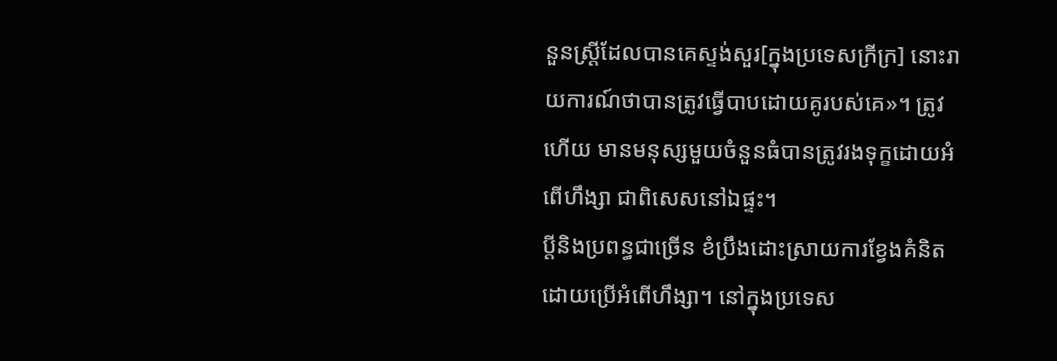នួនស្ត្រីដែលបានគេស្ទង់សួរ[ក្នុងប្រទេសក្រីក្រ] នោះរាយការណ៍ថាបានត្រូវធ្វើបាបដោយគូរបស់គេ»។ ត្រូវហើយ មានមនុស្សមួយចំនួនធំបានត្រូវរងទុក្ខដោយអំពើហឹង្សា ជាពិសេសនៅឯផ្ទះ។
ប្ដីនិងប្រពន្ធជាច្រើន ខំប្រឹងដោះស្រាយការខ្វែងគំនិតដោយប្រើអំពើហឹង្សា។ នៅក្នុងប្រទេស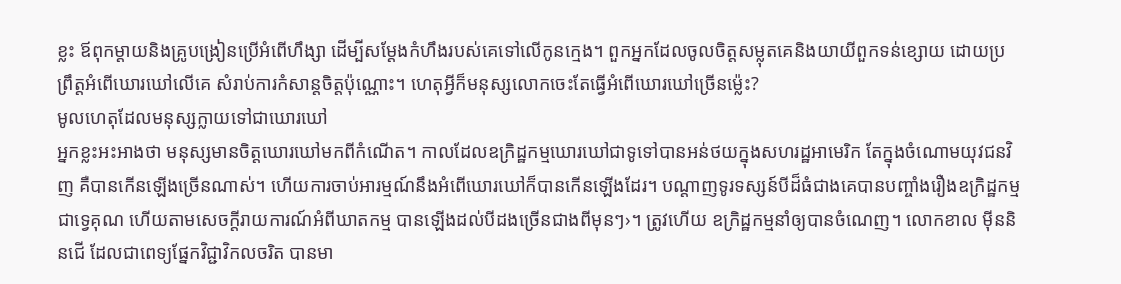ខ្លះ ឪពុកម្ដាយនិងគ្រូបង្រៀនប្រើអំពើហឹង្សា ដើម្បីសម្ដែងកំហឹងរបស់គេទៅលើកូនក្មេង។ ពួកអ្នកដែលចូលចិត្តសម្លុតគេនិងយាយីពួកទន់ខ្សោយ ដោយប្រព្រឹត្តអំពើឃោរឃៅលើគេ សំរាប់ការកំសាន្តចិត្តប៉ុណ្ណោះ។ ហេតុអ្វីក៏មនុស្សលោកចេះតែធ្វើអំពើឃោរឃៅច្រើនម្ល៉េះ?
មូលហេតុដែលមនុស្សក្លាយទៅជាឃោរឃៅ
អ្នកខ្លះអះអាងថា មនុស្សមានចិត្តឃោរឃៅមកពីកំណើត។ កាលដែលឧក្រិដ្ឋកម្មឃោរឃៅជាទូទៅបានអន់ថយក្នុងសហរដ្ឋអាមេរិក តែក្នុងចំណោមយុវជនវិញ គឺបានកើនឡើងច្រើនណាស់។ ហើយការចាប់អារម្មណ៍នឹងអំពើឃោរឃៅក៏បានកើនឡើងដែរ។ បណ្ដាញទូរទស្សន៍បីដ៏ធំជាងគេបានបញ្ចាំងរឿងឧក្រិដ្ឋកម្មជាទ្វេគុណ ហើយតាមសេចក្ដីរាយការណ៍អំពីឃាតកម្ម បានឡើងដល់បីដងច្រើនជាងពីមុនៗ›។ ត្រូវហើយ ឧក្រិដ្ឋកម្មនាំឲ្យបានចំណេញ។ លោកខាល ម៉ីននិនជើ ដែលជាពេទ្យផ្នែកវិជ្ជាវិកលចរិត បានមា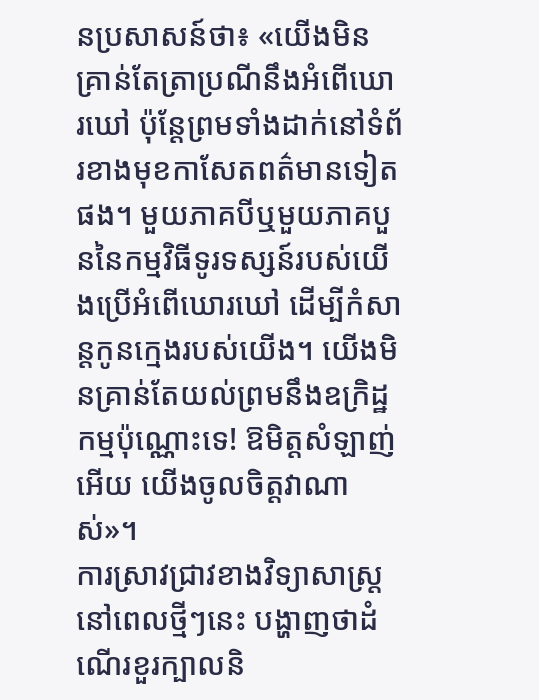នប្រសាសន៍ថា៖ «យើងមិនគ្រាន់តែត្រាប្រណីនឹងអំពើឃោរឃៅ ប៉ុន្តែព្រមទាំងដាក់នៅទំព័រខាងមុខកាសែតពត៌មានទៀតផង។ មួយភាគបីឬមួយភាគបួននៃកម្មវិធីទូរទស្សន៍របស់យើងប្រើអំពើឃោរឃៅ ដើម្បីកំសាន្តកូនក្មេងរបស់យើង។ យើងមិនគ្រាន់តែយល់ព្រមនឹងឧក្រិដ្ឋកម្មប៉ុណ្ណោះទេ! ឱមិត្តសំឡាញ់អើយ យើងចូលចិត្តវាណាស់»។
ការស្រាវជ្រាវខាងវិទ្យាសាស្ត្រនៅពេលថ្មីៗនេះ បង្ហាញថាដំណើរខួរក្បាលនិ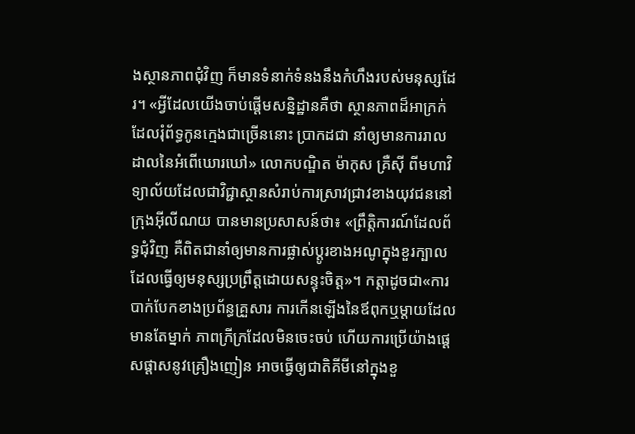ងស្ថានភាពជុំវិញ ក៏មានទំនាក់ទំនងនឹងកំហឹងរបស់មនុស្សដែរ។ «អ្វីដែលយើងចាប់ផ្ដើមសន្និដ្ឋានគឺថា ស្ថានភាពដ៏អាក្រក់ដែលរុំព័ទ្ធកូនក្មេងជាច្រើននោះ ប្រាកដជា នាំឲ្យមានការរាលដាលនៃអំពើឃោរឃៅ» លោកបណ្ឌិត ម៉ាកុស គ្រឺស៊ី ពីមហាវិទ្យាល័យដែលជាវិជ្ជាស្ថានសំរាប់ការស្រាវជ្រាវខាងយុវជននៅក្រុងអ៊ីលីណយ បានមានប្រសាសន៍ថា៖ «ព្រឹត្ដិការណ៍ដែលព័ទ្ធជុំវិញ គឺពិតជានាំឲ្យមានការផ្លាស់ប្ដូរខាងអណូក្នុងខួរក្បាល ដែលធ្វើឲ្យមនុស្សប្រព្រឹត្តដោយសន្ទុះចិត្ត»។ កត្ដាដូចជា«ការបាក់បែកខាងប្រព័ន្ធគ្រួសារ ការកើនឡើងនៃឪពុកឬម្ដាយដែលមានតែម្នាក់ ភាពក្រីក្រដែលមិនចេះចប់ ហើយការប្រើយ៉ាងផ្ដេសផ្ដាសនូវគ្រឿងញៀន អាចធ្វើឲ្យជាតិគីមីនៅក្នុងខួ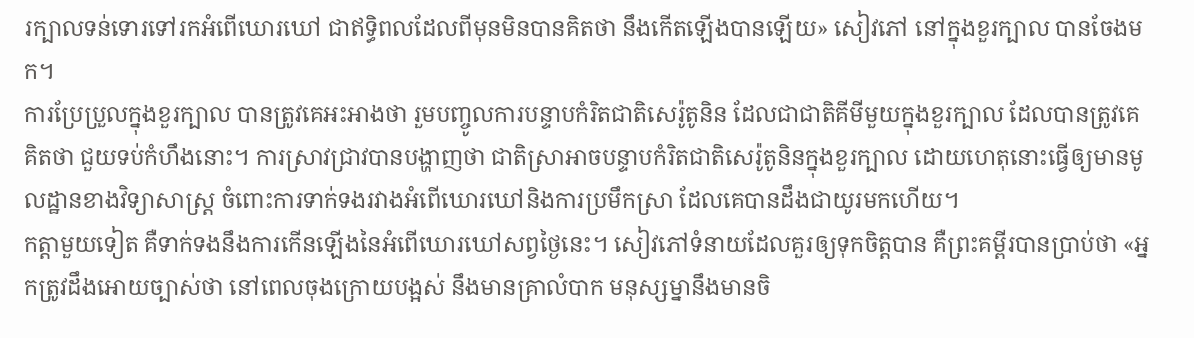រក្បាលទន់ទោរទៅរកអំពើឃោរឃៅ ជាឥទ្ធិពលដែលពីមុនមិនបានគិតថា នឹងកើតឡើងបានឡើយ» សៀវភៅ នៅក្នុងខួរក្បាល បានចែងមក។
ការប្រែប្រួលក្នុងខួរក្បាល បានត្រូវគេអះអាងថា រួមបញ្ចូលការបន្ទាបកំរិតជាតិសេរ៉ូតូនិន ដែលជាជាតិគីមីមួយក្នុងខួរក្បាល ដែលបានត្រូវគេគិតថា ជួយទប់កំហឹងនោះ។ ការស្រាវជ្រាវបានបង្ហាញថា ជាតិស្រាអាចបន្ទាបកំរិតជាតិសេរ៉ូតូនិនក្នុងខួរក្បាល ដោយហេតុនោះធ្វើឲ្យមានមូលដ្ឋានខាងវិទ្យាសាស្ត្រ ចំពោះការទាក់ទងរវាងអំពើឃោរឃៅនិងការប្រមឹកស្រា ដែលគេបានដឹងជាយូរមកហើយ។
កត្ដាមួយទៀត គឺទាក់ទងនឹងការកើនឡើងនៃអំពើឃោរឃៅសព្វថ្ងៃនេះ។ សៀវភៅទំនាយដែលគួរឲ្យទុកចិត្តបាន គឺព្រះគម្ពីរបានប្រាប់ថា «អ្នកត្រូវដឹងអោយច្បាស់ថា នៅពេលចុងក្រោយបង្អស់ នឹងមានគ្រាលំបាក មនុស្សម្នានឹងមានចិ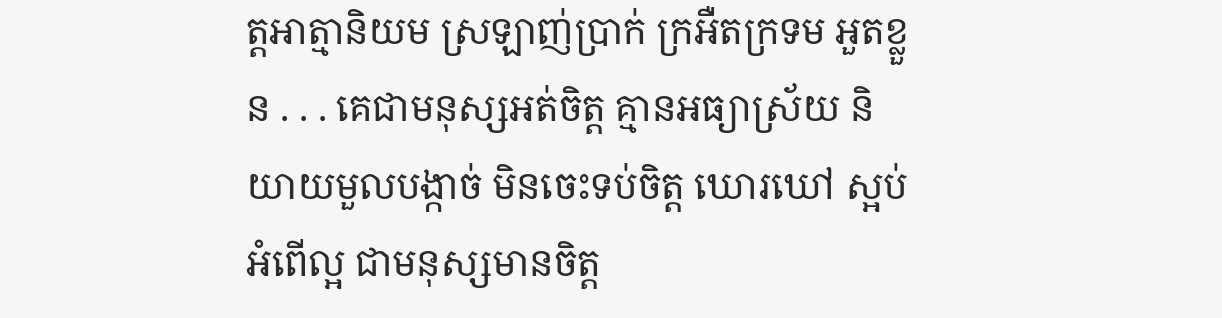ត្តអាត្មានិយម ស្រឡាញ់ប្រាក់ ក្រអឺតក្រទម អួតខ្លួន . . . គេជាមនុស្សអត់ចិត្ត គ្មានអធ្យាស្រ័យ និយាយមួលបង្កាច់ មិនចេះទប់ចិត្ត ឃោរឃៅ ស្អប់អំពើល្អ ជាមនុស្សមានចិត្ត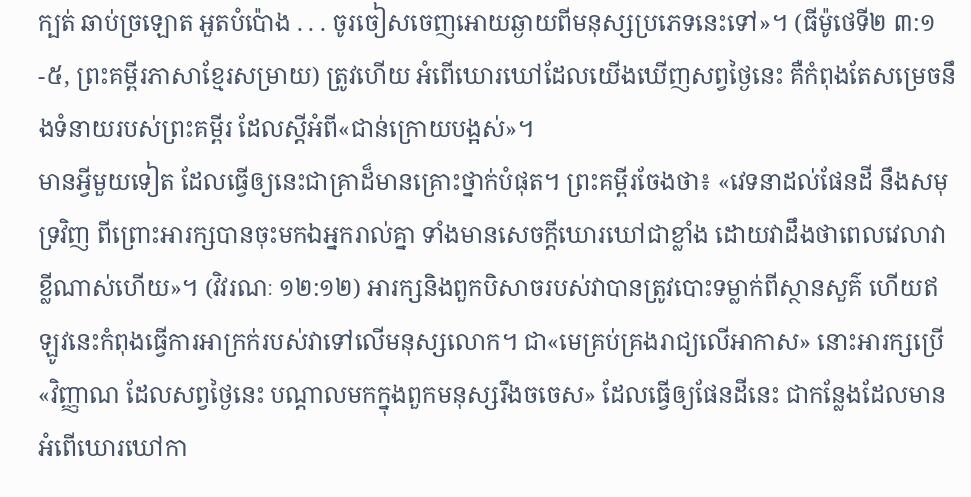ក្បត់ ឆាប់ច្រឡោត អួតបំប៉ោង . . . ចូរចៀសចេញអោយឆ្ងាយពីមនុស្សប្រភេទនេះទៅ»។ (ធីម៉ូថេទី២ ៣:១-៥, ព្រះគម្ពីរភាសាខ្មែរសម្រាយ) ត្រូវហើយ អំពើឃោរឃៅដែលយើងឃើញសព្វថ្ងៃនេះ គឺកំពុងតែសម្រេចនឹងទំនាយរបស់ព្រះគម្ពីរ ដែលស្តីអំពី«ជាន់ក្រោយបង្អស់»។
មានអ្វីមួយទៀត ដែលធ្វើឲ្យនេះជាគ្រាដ៏មានគ្រោះថ្នាក់បំផុត។ ព្រះគម្ពីរចែងថា៖ «វេទនាដល់ផែនដី នឹងសមុទ្រវិញ ពីព្រោះអារក្សបានចុះមកឯអ្នករាល់គ្នា ទាំងមានសេចក្ដីឃោរឃៅជាខ្លាំង ដោយវាដឹងថាពេលវេលាវាខ្លីណាស់ហើយ»។ (វិវរណៈ ១២:១២) អារក្សនិងពួកបិសាចរបស់វាបានត្រូវបោះទម្លាក់ពីស្ថានសួគ៌ ហើយឥឡូវនេះកំពុងធ្វើការអាក្រក់របស់វាទៅលើមនុស្សលោក។ ជា«មេគ្រប់គ្រងរាជ្យលើអាកាស» នោះអារក្សប្រើ«វិញ្ញាណ ដែលសព្វថ្ងៃនេះ បណ្ដាលមកក្នុងពួកមនុស្សរឹងចចេស» ដែលធ្វើឲ្យផែនដីនេះ ជាកន្លែងដែលមានអំពើឃោរឃៅកា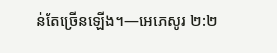ន់តែច្រើនឡើង។—អេភេសូរ ២:២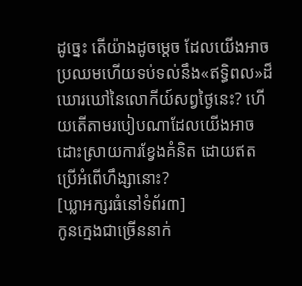ដូច្នេះ តើយ៉ាងដូចម្ដេច ដែលយើងអាចប្រឈមហើយទប់ទល់នឹង«ឥទ្ធិពល»ដ៏ឃោរឃៅនៃលោកីយ៍សព្វថ្ងៃនេះ? ហើយតើតាមរបៀបណាដែលយើងអាចដោះស្រាយការខ្វែងគំនិត ដោយឥតប្រើអំពើហឹង្សានោះ?
[ឃ្លាអក្សរធំនៅទំព័រ៣]
កូនក្មេងជាច្រើននាក់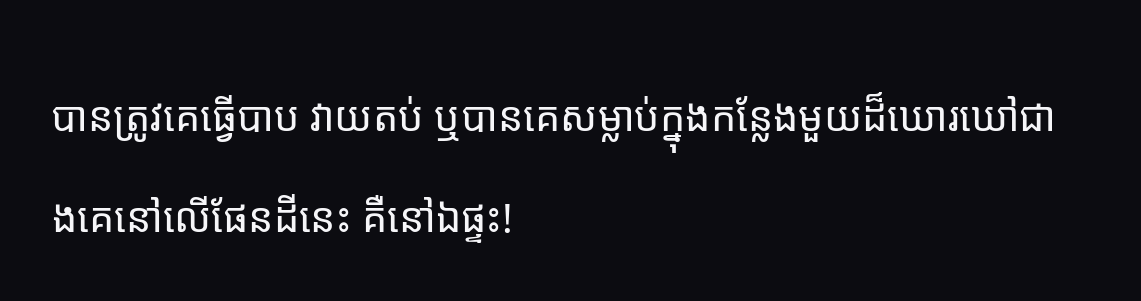បានត្រូវគេធ្វើបាប វាយតប់ ឬបានគេសម្លាប់ក្នុងកន្លែងមួយដ៏ឃោរឃៅជាងគេនៅលើផែនដីនេះ គឺនៅឯផ្ទះ!